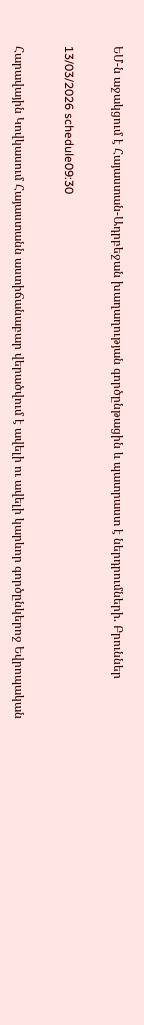ԵՄ-ն աջակցում է Հայաստան-Ադրբեջան խաղաղության գործընթացին և պատրաստ է ներդրումների. Բրուններ

13/03/2026 schedule09:30

Հարավային Կովկասում Հայաստանն աստիճանաբար վերածվում է ավելի ու ավելի կարևոր գործընկերոջ Եվրոպական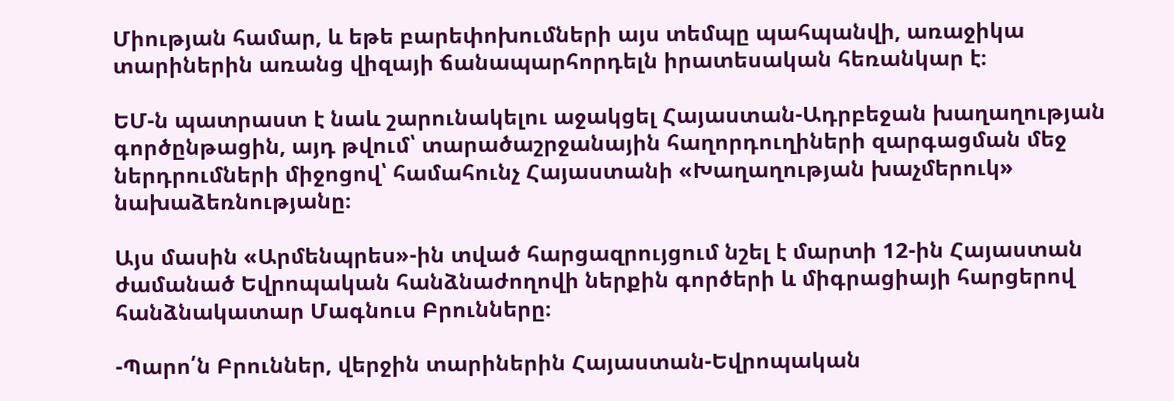Միության համար, և եթե բարեփոխումների այս տեմպը պահպանվի, առաջիկա տարիներին առանց վիզայի ճանապարհորդելն իրատեսական հեռանկար է։

ԵՄ-ն պատրաստ է նաև շարունակելու աջակցել Հայաստան-Ադրբեջան խաղաղության գործընթացին, այդ թվում՝ տարածաշրջանային հաղորդուղիների զարգացման մեջ ներդրումների միջոցով՝ համահունչ Հայաստանի «Խաղաղության խաչմերուկ» նախաձեռնությանը։

Այս մասին «Արմենպրես»-ին տված հարցազրույցում նշել է մարտի 12-ին Հայաստան ժամանած Եվրոպական հանձնաժողովի ներքին գործերի և միգրացիայի հարցերով հանձնակատար Մագնուս Բրունները։

-Պարո՛ն Բրուններ, վերջին տարիներին Հայաստան-Եվրոպական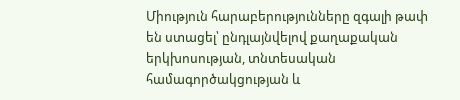Միություն հարաբերությունները զգալի թափ են ստացել՝ ընդլայնվելով քաղաքական երկխոսության, տնտեսական համագործակցության և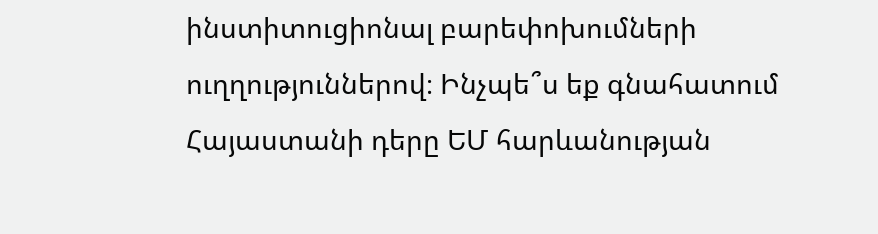ինստիտուցիոնալ բարեփոխումների ուղղություններով։ Ինչպե՞ս եք գնահատում Հայաստանի դերը ԵՄ հարևանության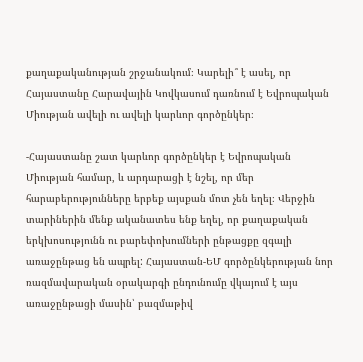քաղաքականության շրջանակում։ Կարելի՞ է ասել, որ Հայաստանը Հարավային Կովկասում դառնում է Եվրոպական Միության ավելի ու ավելի կարևոր գործընկեր։

-Հայաստանը շատ կարևոր գործընկեր է Եվրոպական Միության համար, և արդարացի է նշել, որ մեր հարաբերությունները երբեք այսքան մոտ չեն եղել։ Վերջին տարիներին մենք ականատես ենք եղել, որ քաղաքական երկխոսությունն ու բարեփոխումների ընթացքը զգալի առաջընթաց են ապրել: Հայաստան-ԵՄ գործընկերության նոր ռազմավարական օրակարգի ընդունումը վկայում է այս առաջընթացի մասին՝ բազմաթիվ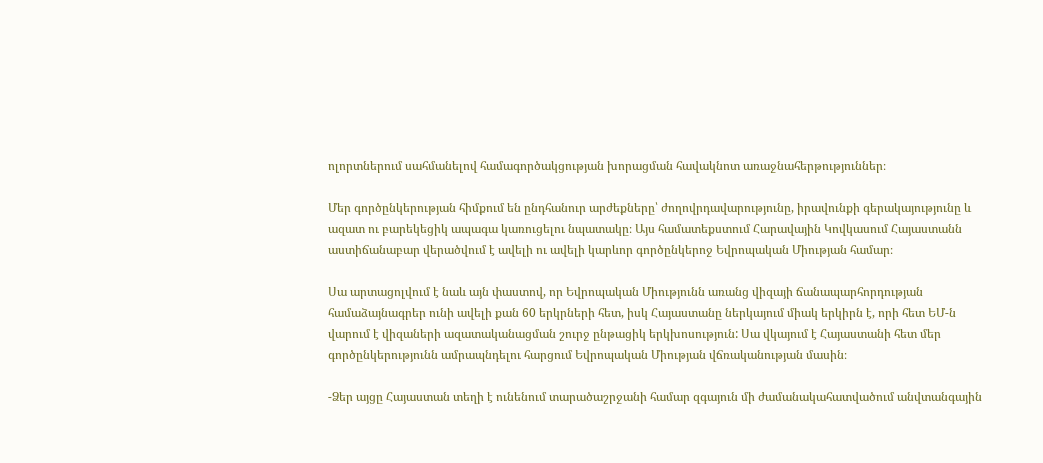ոլորտներում սահմանելով համագործակցության խորացման հավակնոտ առաջնահերթություններ։

Մեր գործընկերության հիմքում են ընդհանուր արժեքները՝ ժողովրդավարությունը, իրավունքի գերակայությունը և ազատ ու բարեկեցիկ ապագա կառուցելու նպատակը։ Այս համատեքստում Հարավային Կովկասում Հայաստանն աստիճանաբար վերածվում է ավելի ու ավելի կարևոր գործընկերոջ Եվրոպական Միության համար։

Սա արտացոլվում է նաև այն փաստով, որ Եվրոպական Միությունն առանց վիզայի ճանապարհորդության համաձայնագրեր ունի ավելի քան 60 երկրների հետ, իսկ Հայաստանը ներկայում միակ երկիրն է, որի հետ ԵՄ-ն վարում է վիզաների ազատականացման շուրջ ընթացիկ երկխոսություն: Սա վկայում է Հայաստանի հետ մեր գործընկերությունն ամրապնդելու հարցում Եվրոպական Միության վճռականության մասին։

-Ձեր այցը Հայաստան տեղի է ունենում տարածաշրջանի համար զգայուն մի ժամանակահատվածում անվտանգային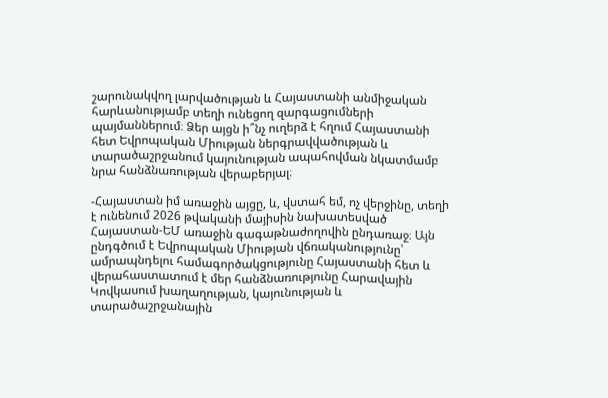շարունակվող լարվածության և Հայաստանի անմիջական հարևանությամբ տեղի ունեցող զարգացումների պայմաններում։ Ձեր այցն ի՞նչ ուղերձ է հղում Հայաստանի հետ Եվրոպական Միության ներգրավվածության և տարածաշրջանում կայունության ապահովման նկատմամբ նրա հանձնառության վերաբերյալ։

-Հայաստան իմ առաջին այցը, և, վստահ եմ, ոչ վերջինը, տեղի է ունենում 2026 թվականի մայիսին նախատեսված Հայաստան-ԵՄ առաջին գագաթնաժողովին ընդառաջ։ Այն ընդգծում է Եվրոպական Միության վճռականությունը՝ ամրապնդելու համագործակցությունը Հայաստանի հետ և վերահաստատում է մեր հանձնառությունը Հարավային Կովկասում խաղաղության, կայունության և տարածաշրջանային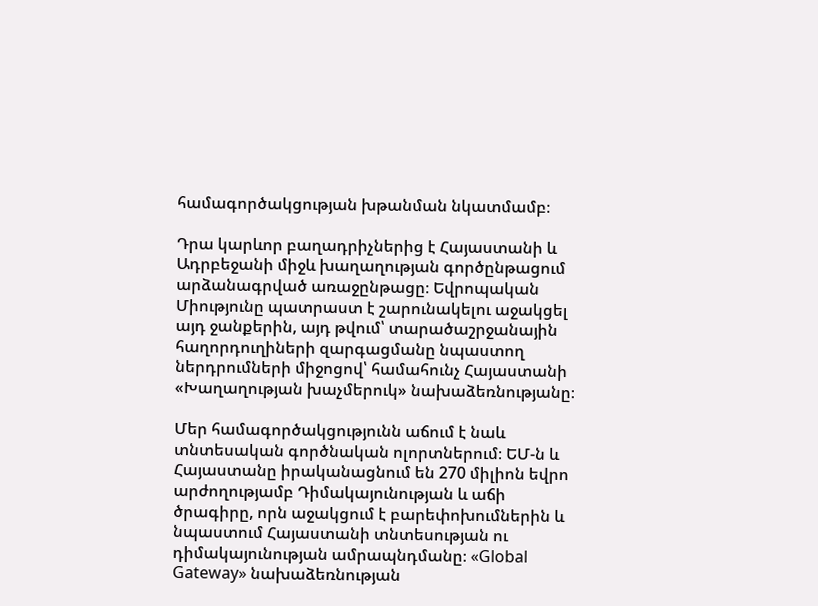համագործակցության խթանման նկատմամբ։

Դրա կարևոր բաղադրիչներից է Հայաստանի և Ադրբեջանի միջև խաղաղության գործընթացում արձանագրված առաջընթացը։ Եվրոպական Միությունը պատրաստ է շարունակելու աջակցել այդ ջանքերին, այդ թվում՝ տարածաշրջանային հաղորդուղիների զարգացմանը նպաստող ներդրումների միջոցով՝ համահունչ Հայաստանի «Խաղաղության խաչմերուկ» նախաձեռնությանը։

Մեր համագործակցությունն աճում է նաև տնտեսական գործնական ոլորտներում։ ԵՄ-ն և Հայաստանը իրականացնում են 270 միլիոն եվրո արժողությամբ Դիմակայունության և աճի ծրագիրը, որն աջակցում է բարեփոխումներին և նպաստում Հայաստանի տնտեսության ու դիմակայունության ամրապնդմանը։ «Global Gateway» նախաձեռնության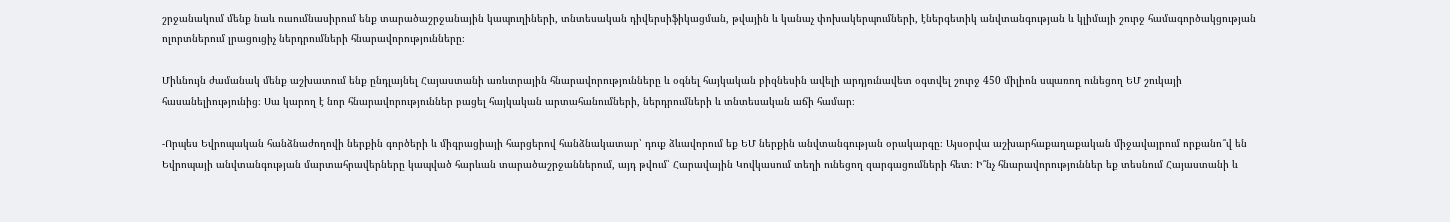շրջանակում մենք նաև ուսումնասիրում ենք տարածաշրջանային կապուղիների, տնտեսական դիվերսիֆիկացման, թվային և կանաչ փոխակերպումների, էներգետիկ անվտանգության և կլիմայի շուրջ համագործակցության ոլորտներում լրացուցիչ ներդրումների հնարավորությունները։

Միևնույն ժամանակ մենք աշխատում ենք ընդլայնել Հայաստանի առևտրային հնարավորությունները և օգնել հայկական բիզնեսին ավելի արդյունավետ օգտվել շուրջ 450 միլիոն սպառող ունեցող ԵՄ շուկայի հասանելիությունից։ Սա կարող է նոր հնարավորություններ բացել հայկական արտահանումների, ներդրումների և տնտեսական աճի համար։

-Որպես Եվրոպական հանձնաժողովի ներքին գործերի և միգրացիայի հարցերով հանձնակատար՝ դուք ձևավորում եք ԵՄ ներքին անվտանգության օրակարգը։ Այսօրվա աշխարհաքաղաքական միջավայրում որքանո՞վ են Եվրոպայի անվտանգության մարտահրավերները կապված հարևան տարածաշրջաններում, այդ թվում՝ Հարավային Կովկասում տեղի ունեցող զարգացումների հետ։ Ի՞նչ հնարավորություններ եք տեսնում Հայաստանի և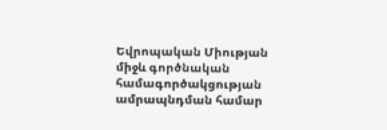Եվրոպական Միության միջև գործնական համագործակցության ամրապնդման համար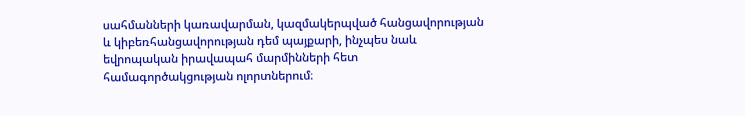սահմանների կառավարման, կազմակերպված հանցավորության և կիբեռհանցավորության դեմ պայքարի, ինչպես նաև եվրոպական իրավապահ մարմինների հետ համագործակցության ոլորտներում։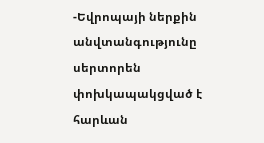-Եվրոպայի ներքին անվտանգությունը սերտորեն փոխկապակցված է հարևան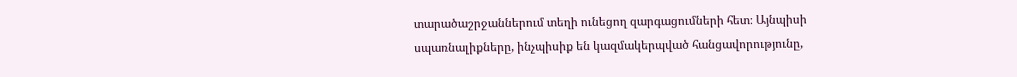տարածաշրջաններում տեղի ունեցող զարգացումների հետ։ Այնպիսի սպառնալիքները, ինչպիսիք են կազմակերպված հանցավորությունը,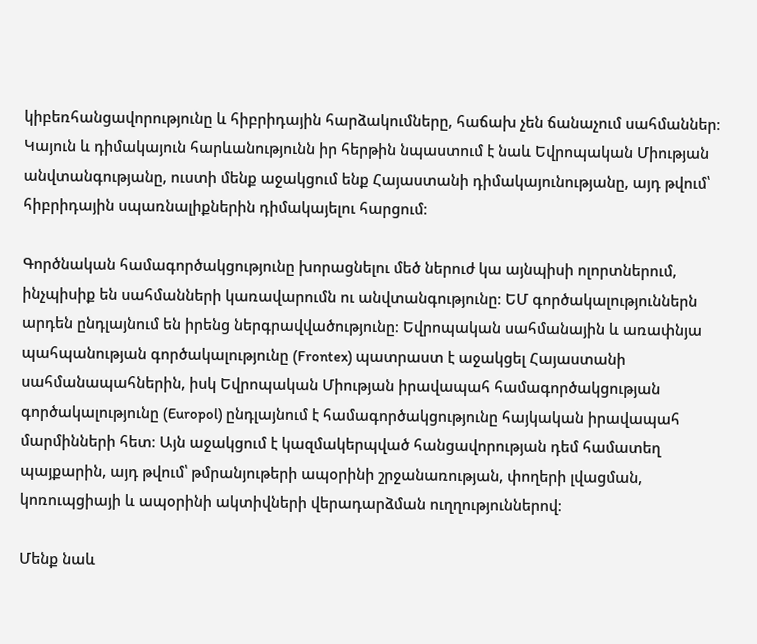կիբեռհանցավորությունը և հիբրիդային հարձակումները, հաճախ չեն ճանաչում սահմաններ։ Կայուն և դիմակայուն հարևանությունն իր հերթին նպաստում է նաև Եվրոպական Միության անվտանգությանը, ուստի մենք աջակցում ենք Հայաստանի դիմակայունությանը, այդ թվում՝ հիբրիդային սպառնալիքներին դիմակայելու հարցում։

Գործնական համագործակցությունը խորացնելու մեծ ներուժ կա այնպիսի ոլորտներում, ինչպիսիք են սահմանների կառավարումն ու անվտանգությունը։ ԵՄ գործակալություններն արդեն ընդլայնում են իրենց ներգրավվածությունը։ Եվրոպական սահմանային և առափնյա պահպանության գործակալությունը (Frontex) պատրաստ է աջակցել Հայաստանի սահմանապահներին, իսկ Եվրոպական Միության իրավապահ համագործակցության գործակալությունը (Europol) ընդլայնում է համագործակցությունը հայկական իրավապահ մարմինների հետ։ Այն աջակցում է կազմակերպված հանցավորության դեմ համատեղ պայքարին, այդ թվում՝ թմրանյութերի ապօրինի շրջանառության, փողերի լվացման, կոռուպցիայի և ապօրինի ակտիվների վերադարձման ուղղություններով։

Մենք նաև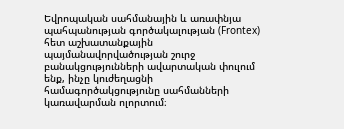Եվրոպական սահմանային և առափնյա պահպանության գործակալության (Frontex) հետ աշխատանքային պայմանավորվածության շուրջ բանակցությունների ավարտական փուլում ենք, ինչը կուժեղացնի համագործակցությունը սահմանների կառավարման ոլորտում։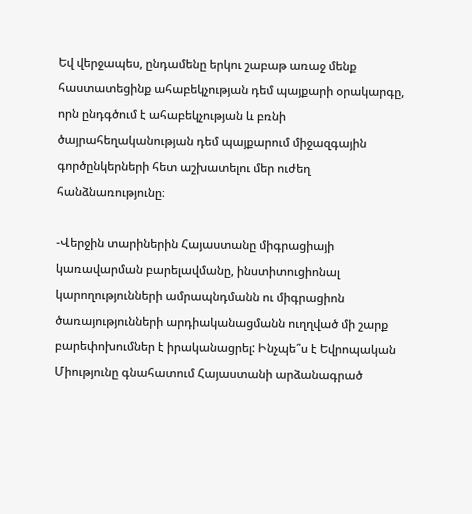Եվ վերջապես, ընդամենը երկու շաբաթ առաջ մենք հաստատեցինք ահաբեկչության դեմ պայքարի օրակարգը, որն ընդգծում է ահաբեկչության և բռնի ծայրահեղականության դեմ պայքարում միջազգային գործընկերների հետ աշխատելու մեր ուժեղ հանձնառությունը։

-Վերջին տարիներին Հայաստանը միգրացիայի կառավարման բարելավմանը, ինստիտուցիոնալ կարողությունների ամրապնդմանն ու միգրացիոն ծառայությունների արդիականացմանն ուղղված մի շարք բարեփոխումներ է իրականացրել: Ինչպե՞ս է Եվրոպական Միությունը գնահատում Հայաստանի արձանագրած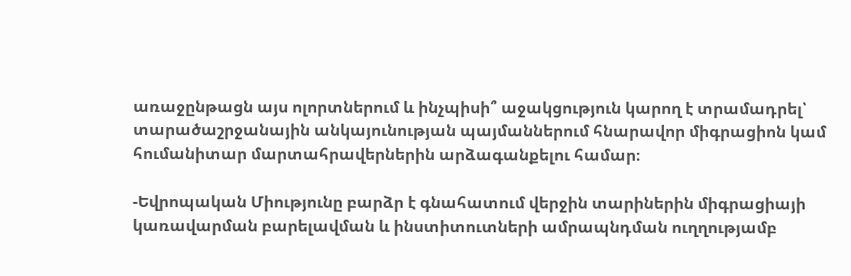առաջընթացն այս ոլորտներում և ինչպիսի՞ աջակցություն կարող է տրամադրել՝ տարածաշրջանային անկայունության պայմաններում հնարավոր միգրացիոն կամ հումանիտար մարտահրավերներին արձագանքելու համար։

-Եվրոպական Միությունը բարձր է գնահատում վերջին տարիներին միգրացիայի կառավարման բարելավման և ինստիտուտների ամրապնդման ուղղությամբ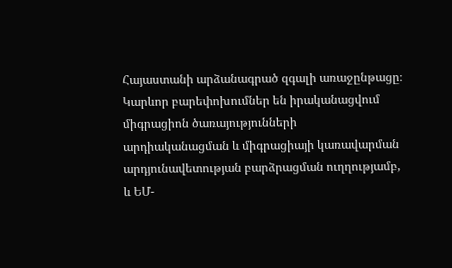Հայաստանի արձանագրած զգալի առաջընթացը։ Կարևոր բարեփոխումներ են իրականացվում միգրացիոն ծառայությունների արդիականացման և միգրացիայի կառավարման արդյունավետության բարձրացման ուղղությամբ, և ԵՄ-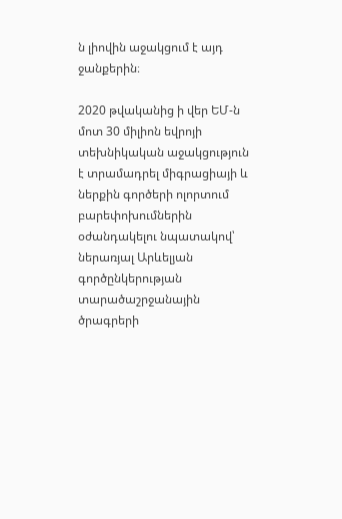ն լիովին աջակցում է այդ ջանքերին։

2020 թվականից ի վեր ԵՄ-ն մոտ 30 միլիոն եվրոյի տեխնիկական աջակցություն է տրամադրել միգրացիայի և ներքին գործերի ոլորտում բարեփոխումներին օժանդակելու նպատակով՝ ներառյալ Արևելյան գործընկերության տարածաշրջանային ծրագրերի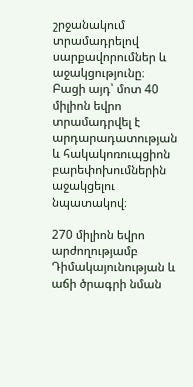շրջանակում տրամադրելով սարքավորումներ և աջակցությունը։ Բացի այդ՝ մոտ 40 միլիոն եվրո տրամադրվել է արդարադատության և հակակոռուպցիոն բարեփոխումներին աջակցելու նպատակով։

270 միլիոն եվրո արժողությամբ Դիմակայունության և աճի ծրագրի նման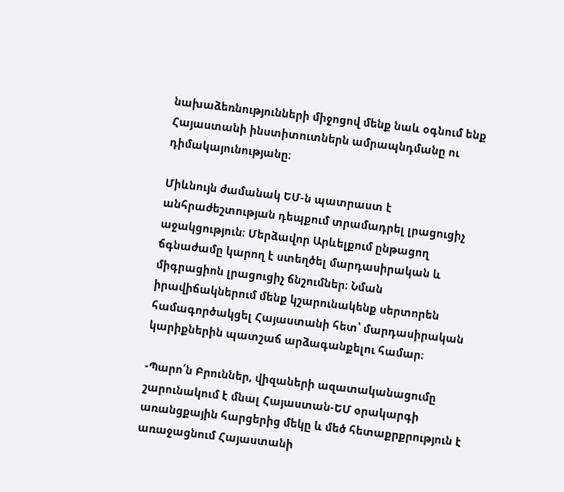նախաձեռնությունների միջոցով մենք նաև օգնում ենք Հայաստանի ինստիտուտներն ամրապնդմանը ու դիմակայունությանը։

Միևնույն ժամանակ ԵՄ-ն պատրաստ է անհրաժեշտության դեպքում տրամադրել լրացուցիչ աջակցություն։ Մերձավոր Արևելքում ընթացող ճգնաժամը կարող է ստեղծել մարդասիրական և միգրացիոն լրացուցիչ ճնշումներ։ Նման իրավիճակներում մենք կշարունակենք սերտորեն համագործակցել Հայաստանի հետ՝ մարդասիրական կարիքներին պատշաճ արձագանքելու համար։

-Պարո՛ն Բրուններ, վիզաների ազատականացումը շարունակում է մնալ Հայաստան-ԵՄ օրակարգի առանցքային հարցերից մեկը և մեծ հետաքրքրություն է առաջացնում Հայաստանի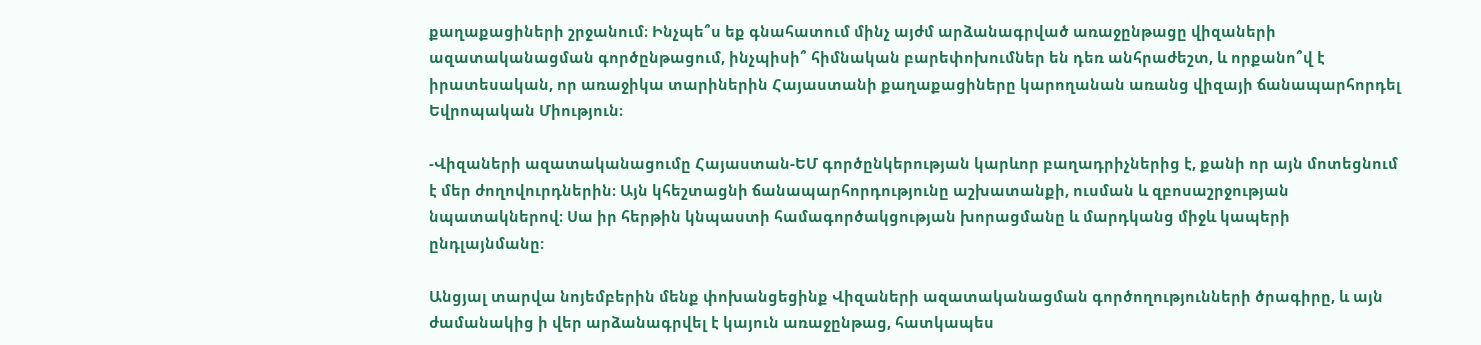քաղաքացիների շրջանում։ Ինչպե՞ս եք գնահատում մինչ այժմ արձանագրված առաջընթացը վիզաների ազատականացման գործընթացում, ինչպիսի՞ հիմնական բարեփոխումներ են դեռ անհրաժեշտ, և որքանո՞վ է իրատեսական, որ առաջիկա տարիներին Հայաստանի քաղաքացիները կարողանան առանց վիզայի ճանապարհորդել Եվրոպական Միություն։

-Վիզաների ազատականացումը Հայաստան-ԵՄ գործընկերության կարևոր բաղադրիչներից է, քանի որ այն մոտեցնում է մեր ժողովուրդներին։ Այն կհեշտացնի ճանապարհորդությունը աշխատանքի, ուսման և զբոսաշրջության նպատակներով։ Սա իր հերթին կնպաստի համագործակցության խորացմանը և մարդկանց միջև կապերի ընդլայնմանը:

Անցյալ տարվա նոյեմբերին մենք փոխանցեցինք Վիզաների ազատականացման գործողությունների ծրագիրը, և այն ժամանակից ի վեր արձանագրվել է կայուն առաջընթաց, հատկապես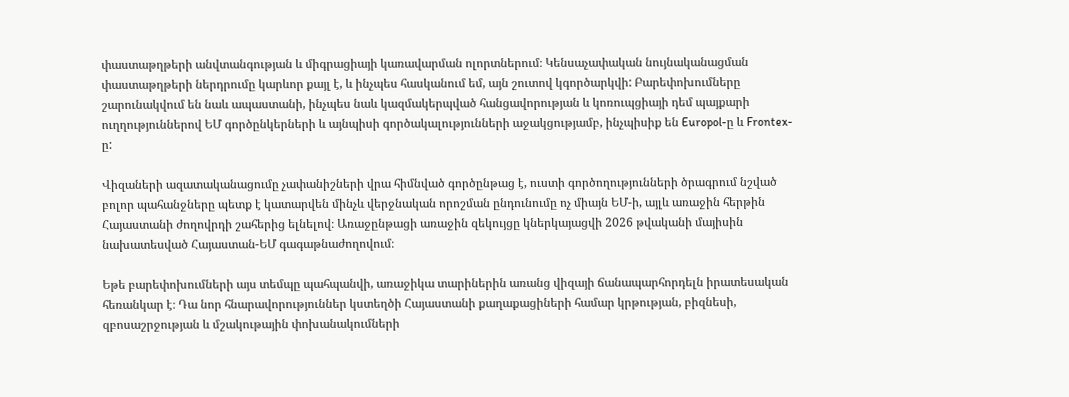փաստաթղթերի անվտանգության և միգրացիայի կառավարման ոլորտներում։ Կենսաչափական նույնականացման փաստաթղթերի ներդրումը կարևոր քայլ է, և ինչպես հասկանում եմ, այն շուտով կգործարկվի: Բարեփոխումները շարունակվում են նաև ապաստանի, ինչպես նաև կազմակերպված հանցավորության և կոռուպցիայի դեմ պայքարի ուղղություններով ԵՄ գործընկերների և այնպիսի գործակալությունների աջակցությամբ, ինչպիսիք են Europol-ը և Frontex-ը:

Վիզաների ազատականացումը չափանիշների վրա հիմնված գործընթաց է, ուստի գործողությունների ծրագրում նշված բոլոր պահանջները պետք է կատարվեն մինչև վերջնական որոշման ընդունումը ոչ միայն ԵՄ-ի, այլև առաջին հերթին Հայաստանի ժողովրդի շահերից ելնելով։ Առաջընթացի առաջին զեկույցը կներկայացվի 2026 թվականի մայիսին նախատեսված Հայաստան-ԵՄ գագաթնաժողովում։

Եթե բարեփոխումների այս տեմպը պահպանվի, առաջիկա տարիներին առանց վիզայի ճանապարհորդելն իրատեսական հեռանկար է։ Դա նոր հնարավորություններ կստեղծի Հայաստանի քաղաքացիների համար կրթության, բիզնեսի, զբոսաշրջության և մշակութային փոխանակումների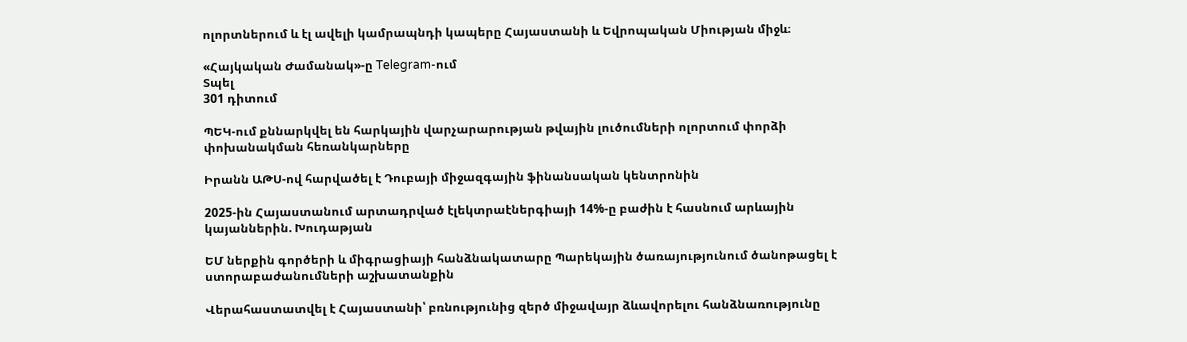ոլորտներում և էլ ավելի կամրապնդի կապերը Հայաստանի և Եվրոպական Միության միջև։

«Հայկական Ժամանակ»-ը Telegram-ում
Տպել
301 դիտում

ՊԵԿ-ում քննարկվել են հարկային վարչարարության թվային լուծումների ոլորտում փորձի փոխանակման հեռանկարները

Իրանն ԱԹՍ-ով հարվածել է Դուբայի միջազգային ֆինանսական կենտրոնին

2025-ին Հայաստանում արտադրված էլեկտրաէներգիայի 14%-ը բաժին է հասնում արևային կայաններին. Խուդաթյան

ԵՄ ներքին գործերի և միգրացիայի հանձնակատարը Պարեկային ծառայությունում ծանոթացել է ստորաբաժանումների աշխատանքին

Վերահաստատվել է Հայաստանի՝ բռնությունից զերծ միջավայր ձևավորելու հանձնառությունը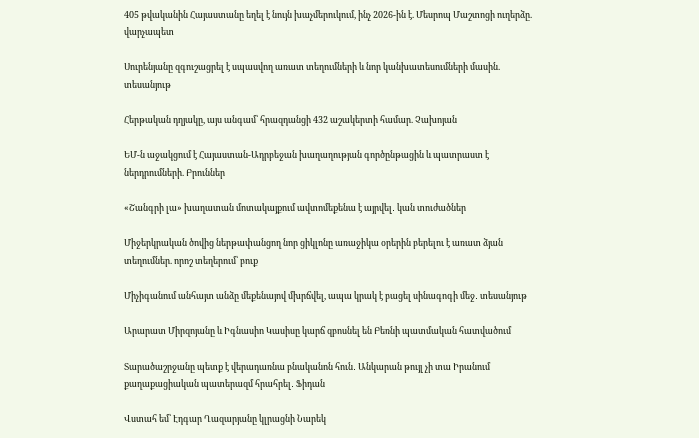405 թվականին Հայաստանը եղել է նույն խաչմերուկում, ինչ 2026-ին է. Մեսրոպ Մաշտոցի ուղերձը. վարչապետ

Սուրենյանը զգուշացրել է սպասվող առատ տեղումների և նոր կանխատեսումների մասին. տեսանյութ

Հերթական դղյակը, այս անգամ՝ հրազդանցի 432 աշակերտի համար. Չախոյան

ԵՄ-ն աջակցում է Հայաստան-Ադրբեջան խաղաղության գործընթացին և պատրաստ է ներդրումների. Բրուններ

«Շանգրի լա» խաղատան մոտակայքում ավտոմեքենա է այրվել․ կան տուժածներ

Միջերկրական ծովից ներթափանցող նոր ցիկլոնը առաջիկա օրերին բերելու է առատ ձյան տեղումներ. որոշ տեղերում՝ բուք

Միչիգանում անհայտ անձը մեքենայով մխրճվել, ապա կրակ է բացել սինագոգի մեջ․ տեսանյութ

Արարատ Միրզոյանը և Իգնասիո Կասիսը կարճ զբոսնել են Բեռնի պատմական հատվածում

Տարածաշրջանը պետք է վերադառնա բնականոն հուն․ Անկարան թույլ չի տա Իրանում քաղաքացիական պատերազմ հրահրել․ Ֆիդան

Վստահ եմ՝ Էդգար Ղազարյանը կլրացնի Նարեկ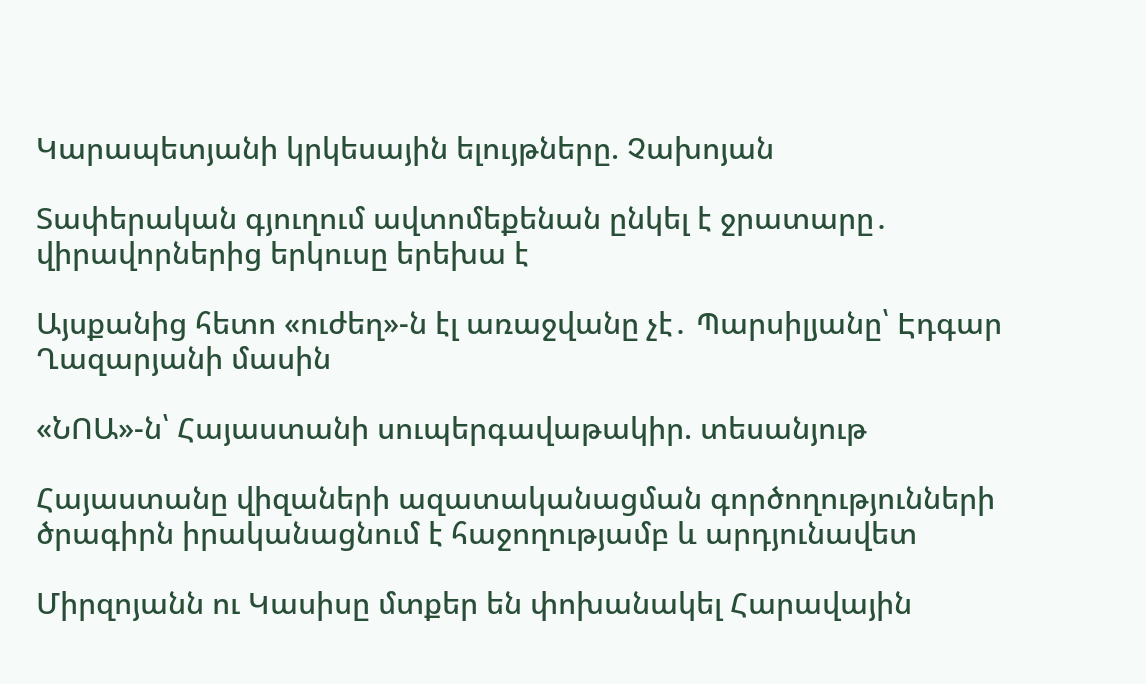Կարապետյանի կրկեսային ելույթները. Չախոյան

Տափերական գյուղում ավտոմեքենան ընկել է ջրատարը․ վիրավորներից երկուսը երեխա է

Այսքանից հետո «ուժեղ»-ն էլ առաջվանը չէ․ Պարսիլյանը՝ Էդգար Ղազարյանի մասին

«ՆՈԱ»-ն՝ Հայաստանի սուպերգավաթակիր. տեսանյութ

Հայաստանը վիզաների ազատականացման գործողությունների ծրագիրն իրականացնում է հաջողությամբ և արդյունավետ

Միրզոյանն ու Կասիսը մտքեր են փոխանակել Հարավային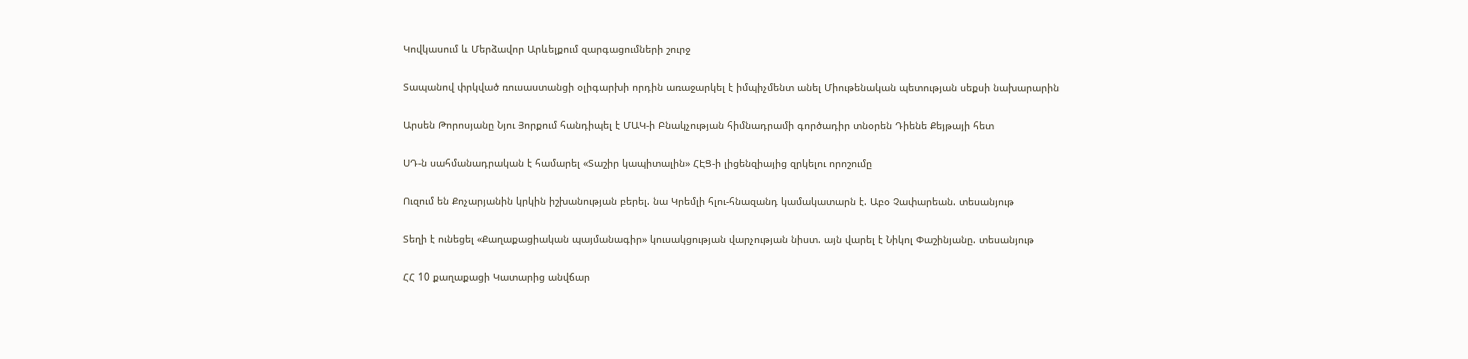Կովկասում և Մերձավոր Արևելքում զարգացումների շուրջ

Տապանով փրկված ռուսաստանցի օլիգարխի որդին առաջարկել է իմպիչմենտ անել Միութենական պետության սեքսի նախարարին

Արսեն Թորոսյանը Նյու Յորքում հանդիպել է ՄԱԿ-ի Բնակչության հիմնադրամի գործադիր տնօրեն Դիենե Քեյթայի հետ

ՍԴ-ն սահմանադրական է համարել «Տաշիր կապիտալին» ՀԷՑ-ի լիցենզիայից զրկելու որոշումը

Ուզում են Քոչարյանին կրկին իշխանության բերել. նա Կրեմլի հլու-հնազանդ կամակատարն է. Աբօ Չափարեան. տեսանյութ

Տեղի է ունեցել «Քաղաքացիական պայմանագիր» կուսակցության վարչության նիստ. այն վարել է Նիկոլ Փաշինյանը. տեսանյութ

ՀՀ 10 քաղաքացի Կատարից անվճար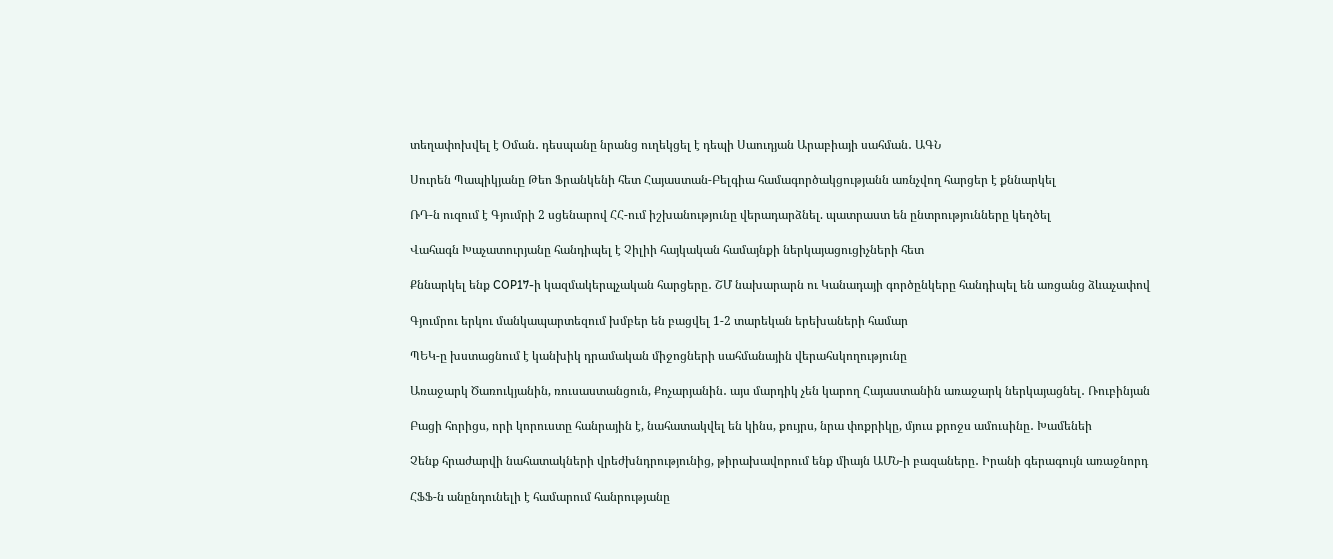տեղափոխվել է Օման․ դեսպանը նրանց ուղեկցել է դեպի Սաուդյան Արաբիայի սահման․ ԱԳՆ

Սուրեն Պապիկյանը Թեո Ֆրանկենի հետ Հայաստան-Բելգիա համագործակցությանն առնչվող հարցեր է քննարկել

ՌԴ-ն ուզում է Գյումրի 2 սցենարով ՀՀ-ում իշխանությունը վերադարձնել. պատրաստ են ընտրությունները կեղծել

Վահագն Խաչատուրյանը հանդիպել է Չիլիի հայկական համայնքի ներկայացուցիչների հետ

Քննարկել ենք COP17-ի կազմակերպչական հարցերը․ ՇՄ նախարարն ու Կանադայի գործընկերը հանդիպել են առցանց ձևաչափով

Գյումրու երկու մանկապարտեզում խմբեր են բացվել 1-2 տարեկան երեխաների համար

ՊԵԿ-ը խստացնում է կանխիկ դրամական միջոցների սահմանային վերահսկողությունը

Առաջարկ Ծառուկյանին, ռուսաստանցուն, Քոչարյանին․ այս մարդիկ չեն կարող Հայաստանին առաջարկ ներկայացնել․ Ռուբինյան

Բացի հորիցս, որի կորուստը հանրային է, նահատակվել են կինս, քույրս, նրա փոքրիկը, մյուս քրոջս ամուսինը․ Խամենեի

Չենք հրաժարվի նահատակների վրեժխնդրությունից, թիրախավորում ենք միայն ԱՄՆ-ի բազաները․ Իրանի գերագույն առաջնորդ

ՀՖՖ-ն անընդունելի է համարում հանրությանը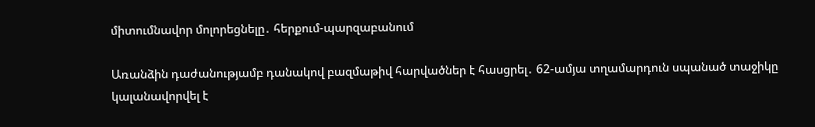միտումնավոր մոլորեցնելը․ հերքում-պարզաբանում

Առանձին դաժանությամբ դանակով բազմաթիվ հարվածներ է հասցրել․ 62-ամյա տղամարդուն սպանած տաջիկը կալանավորվել է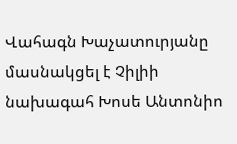Վահագն Խաչատուրյանը մասնակցել է Չիլիի նախագահ Խոսե Անտոնիո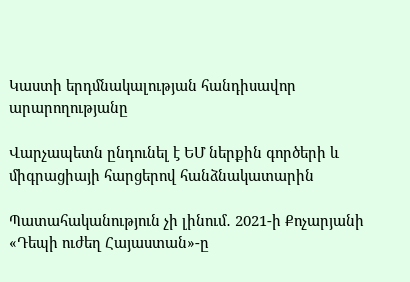Կաստի երդմնակալության հանդիսավոր արարողությանը

Վարչապետն ընդունել է ԵՄ ներքին գործերի և միգրացիայի հարցերով հանձնակատարին

Պատահականություն չի լինում․ 2021-ի Քոչարյանի «Դեպի ուժեղ Հայաստան»-ը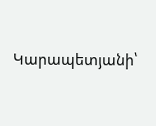Կարապետյանի՝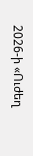2026-ի «Ուժեղ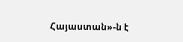Հայաստան»-ն է